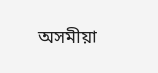অসমীয়া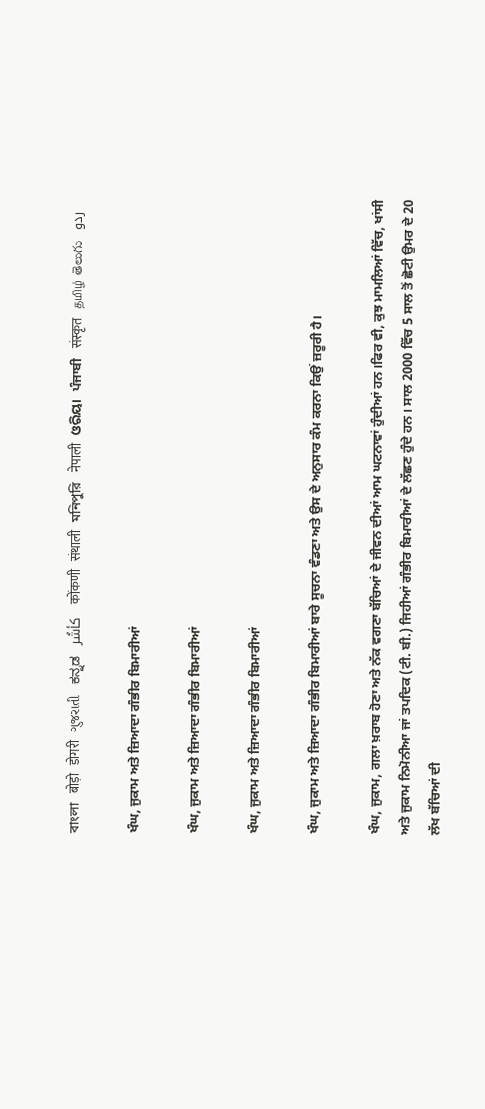বাংলা   बोड़ो   डोगरी   ગુજરાતી   ಕನ್ನಡ   كأشُر   कोंकणी   संथाली   মনিপুরি   नेपाली   ଓରିୟା   ਪੰਜਾਬੀ   संस्कृत   தமிழ்  తెలుగు   ردو

ਖੰਘ, ਜੁਕਾਮ ਅਤੇ ਜ਼ਿਆਦਾ ਗੰਭੀਰ ਬਿਮਾਰੀਆਂ

ਖੰਘ, ਜੁਕਾਮ ਅਤੇ ਜ਼ਿਆਦਾ ਗੰਭੀਰ ਬਿਮਾਰੀਆਂ

ਖੰਘ, ਜੁਕਾਮ ਅਤੇ ਜ਼ਿਆਦਾ ਗੰਭੀਰ ਬਿਮਾਰੀਆਂ

ਖੰਘ, ਜੁਕਾਮ ਅਤੇ ਜ਼ਿਆਦਾ ਗੰਭੀਰ ਬਿਮਾਰੀਆਂ ਬਾਰੇ ਸੂਚਨਾ ਵੰਡਣਾ ਅਤੇ ਉਸ ਦੇ ਅਨੁਸਾਰ ਕੰਮ ਕਰਨਾ ਕਿਉਂ ਜ਼ਰੂਰੀ ਹੈ।

ਖੰਘ, ਜੁਕਾਮ, ਗਲਾ ਖ਼ਰਾਬ ਹੋਣਾ ਅਤੇ ਨੱਕ ਵਗਣਾ ਬੱਚਿਆਂ ਦੇ ਜੀਵਨ ਦੀਆਂ ਆਮ ਘਟਨਾਵਾਂ ਹੁੰਦੀਆਂ ਹਨ।ਫਿਰ ਵੀ, ਕੁਝ ਮਾਮਲਿਆਂ ਵਿੱਚ, ਖਾਂਸੀ ਅਤੇ ਜੁਕਾਮ ਨਿਮੋਨੀਆ ਜਾਂ ਤਪਦਿਕ (ਟੀ. ਬੀ.) ਜਿਹੀਆਂ ਗੰਭੀਰ ਬਿਮਾਰੀਆਂ ਦੇ ਲੱਛਣ ਹੁੰਦੇ ਹਨ। ਸਾਲ 2000 ਵਿੱਚ 5 ਸਾਲ ਤੋਂ ਛੋਟੀ ਉਮਰ ਦੇ 20 ਲੱਖ ਬੱਚਿਆਂ ਦੀ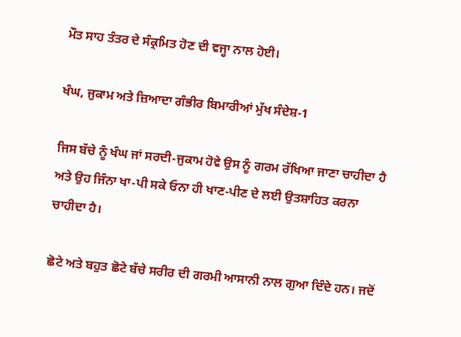ਮੌਤ ਸਾਹ ਤੰਤਰ ਦੇ ਸੰਕ੍ਰਮਿਤ ਹੋਣ ਦੀ ਵਜ੍ਹਾ ਨਾਲ ਹੋਈ।

ਖੰਘ, ਜੁਕਾਮ ਅਤੇ ਜ਼ਿਆਦਾ ਗੰਭੀਰ ਬਿਮਾਰੀਆਂ ਮੁੱਖ ਸੰਦੇਸ਼-1

ਜਿਸ ਬੱਚੇ ਨੂੰ ਖੰਘ ਜਾਂ ਸਰਦੀ-ਜੁਕਾਮ ਹੋਵੇ ਉਸ ਨੂੰ ਗਰਮ ਰੱਖਿਆ ਜਾਣਾ ਚਾਹੀਦਾ ਹੈ ਅਤੇ ਉਹ ਜਿੰਨਾ ਖਾ-ਪੀ ਸਕੇ ਓਨਾ ਹੀ ਖਾਣ-ਪੀਣ ਦੇ ਲਈ ਉਤਸ਼ਾਹਿਤ ਕਰਨਾ ਚਾਹੀਦਾ ਹੈ।

ਛੋਟੇ ਅਤੇ ਬਹੁਤ ਛੋਟੇ ਬੱਚੇ ਸਰੀਰ ਦੀ ਗਰਮੀ ਆਸਾਨੀ ਨਾਲ ਗੁਆ ਦਿੰਦੇ ਹਨ। ਜਦੋਂ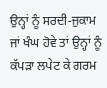ਉਨ੍ਹਾਂ ਨੂੰ ਸਰਦੀ-ਜੁਕਾਮ ਜਾਂ ਖੰਘ ਹੋਵੇ ਤਾਂ ਉਨ੍ਹਾਂ ਨੂੰ ਕੱਪੜਾ ਲਪੇਟ ਕੇ ਗਰਮ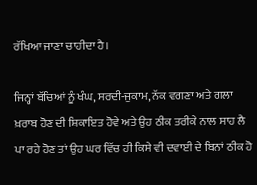ਰੱਖਿਆ ਜਾਣਾ ਚਾਹੀਦਾ ਹੈ।

ਜਿਨ੍ਹਾਂ ਬੱਚਿਆਂ ਨੂੰ ਖੰਘ, ਸਰਦੀ-ਜੁਕਾਮ, ਨੱਕ ਵਗਣਾ ਅਤੇ ਗਲਾ ਖ਼ਰਾਬ ਹੋਣ ਦੀ ਸ਼ਿਕਾਇਤ ਹੋਵੇ ਅਤੇ ਉਹ ਠੀਕ ਤਰੀਕੇ ਨਾਲ ਸਾਹ ਲੈ ਪਾ ਰਹੇ ਹੋਣ ਤਾਂ ਉਹ ਘਰ ਵਿੱਚ ਹੀ ਕਿਸੇ ਵੀ ਦਵਾਈ ਦੇ ਬਿਨਾਂ ਠੀਕ ਹੋ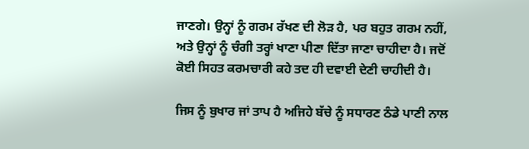ਜਾਣਗੇ। ਉਨ੍ਹਾਂ ਨੂੰ ਗਰਮ ਰੱਖਣ ਦੀ ਲੋੜ ਹੈ, ਪਰ ਬਹੁਤ ਗਰਮ ਨਹੀਂ, ਅਤੇ ਉਨ੍ਹਾਂ ਨੂੰ ਚੰਗੀ ਤਰ੍ਹਾਂ ਖਾਣਾ ਪੀਣਾ ਦਿੱਤਾ ਜਾਣਾ ਚਾਹੀਦਾ ਹੈ। ਜਦੋਂ ਕੋਈ ਸਿਹਤ ਕਰਮਚਾਰੀ ਕਹੇ ਤਦ ਹੀ ਦਵਾਈ ਦੇਣੀ ਚਾਹੀਦੀ ਹੈ।

ਜਿਸ ਨੂੰ ਬੁਖਾਰ ਜਾਂ ਤਾਪ ਹੈ ਅਜਿਹੇ ਬੱਚੇ ਨੂੰ ਸਧਾਰਣ ਠੰਡੇ ਪਾਣੀ ਨਾਲ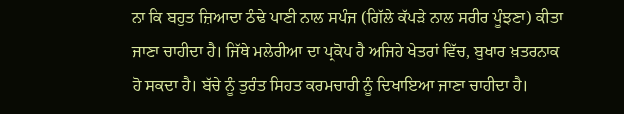ਨਾ ਕਿ ਬਹੁਤ ਜ਼ਿਆਦਾ ਠੰਢੇ ਪਾਣੀ ਨਾਲ ਸਪੰਜ (ਗਿੱਲੇ ਕੱਪੜੇ ਨਾਲ ਸਰੀਰ ਪੂੰਝਣਾ) ਕੀਤਾ ਜਾਣਾ ਚਾਹੀਦਾ ਹੈ। ਜਿੱਥੇ ਮਲੇਰੀਆ ਦਾ ਪ੍ਰਕੋਪ ਹੈ ਅਜਿਹੇ ਖੇਤਰਾਂ ਵਿੱਚ, ਬੁਖਾਰ ਖ਼ਤਰਨਾਕ ਹੋ ਸਕਦਾ ਹੈ। ਬੱਚੇ ਨੂੰ ਤੁਰੰਤ ਸਿਹਤ ਕਰਮਚਾਰੀ ਨੂੰ ਦਿਖਾਇਆ ਜਾਣਾ ਚਾਹੀਦਾ ਹੈ।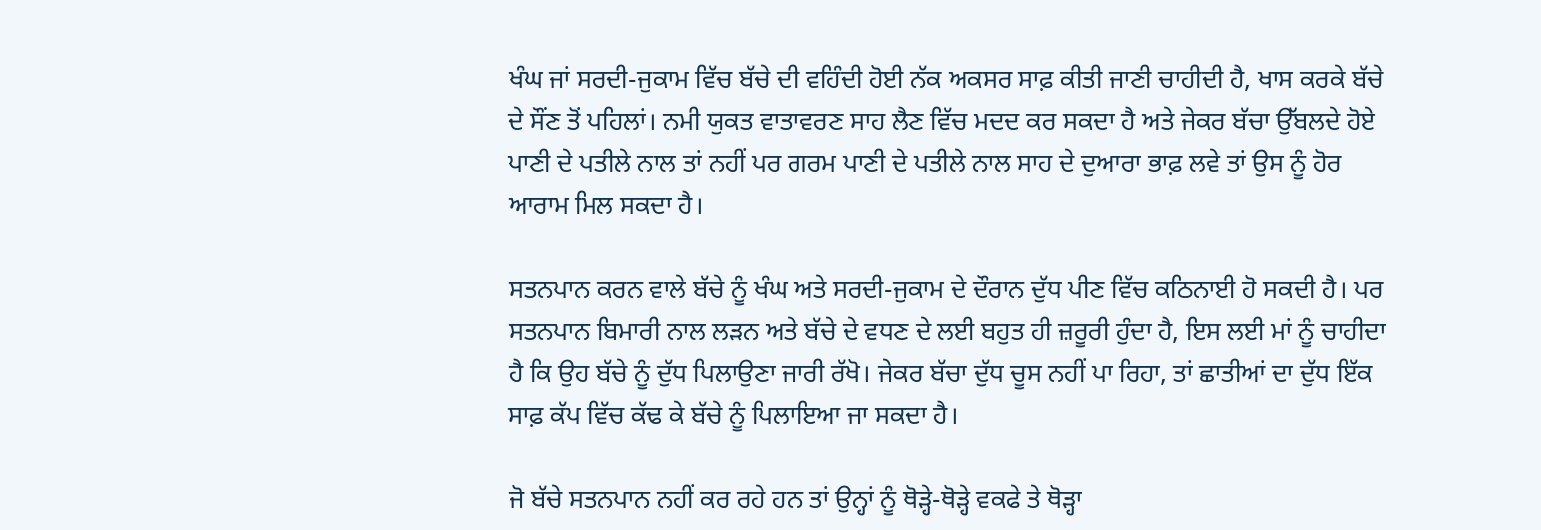ਖੰਘ ਜਾਂ ਸਰਦੀ-ਜੁਕਾਮ ਵਿੱਚ ਬੱਚੇ ਦੀ ਵਹਿੰਦੀ ਹੋਈ ਨੱਕ ਅਕਸਰ ਸਾਫ਼ ਕੀਤੀ ਜਾਣੀ ਚਾਹੀਦੀ ਹੈ, ਖਾਸ ਕਰਕੇ ਬੱਚੇ ਦੇ ਸੌਂਣ ਤੋਂ ਪਹਿਲਾਂ। ਨਮੀ ਯੁਕਤ ਵਾਤਾਵਰਣ ਸਾਹ ਲੈਣ ਵਿੱਚ ਮਦਦ ਕਰ ਸਕਦਾ ਹੈ ਅਤੇ ਜੇਕਰ ਬੱਚਾ ਉੱਬਲਦੇ ਹੋਏ ਪਾਣੀ ਦੇ ਪਤੀਲੇ ਨਾਲ ਤਾਂ ਨਹੀਂ ਪਰ ਗਰਮ ਪਾਣੀ ਦੇ ਪਤੀਲੇ ਨਾਲ ਸਾਹ ਦੇ ਦੁਆਰਾ ਭਾਫ਼ ਲਵੇ ਤਾਂ ਉਸ ਨੂੰ ਹੋਰ ਆਰਾਮ ਮਿਲ ਸਕਦਾ ਹੈ।

ਸਤਨਪਾਨ ਕਰਨ ਵਾਲੇ ਬੱਚੇ ਨੂੰ ਖੰਘ ਅਤੇ ਸਰਦੀ-ਜੁਕਾਮ ਦੇ ਦੌਰਾਨ ਦੁੱਧ ਪੀਣ ਵਿੱਚ ਕਠਿਨਾਈ ਹੋ ਸਕਦੀ ਹੈ। ਪਰ ਸਤਨਪਾਨ ਬਿਮਾਰੀ ਨਾਲ ਲੜਨ ਅਤੇ ਬੱਚੇ ਦੇ ਵਧਣ ਦੇ ਲਈ ਬਹੁਤ ਹੀ ਜ਼ਰੂਰੀ ਹੁੰਦਾ ਹੈ, ਇਸ ਲਈ ਮਾਂ ਨੂੰ ਚਾਹੀਦਾ ਹੈ ਕਿ ਉਹ ਬੱਚੇ ਨੂੰ ਦੁੱਧ ਪਿਲਾਉਣਾ ਜਾਰੀ ਰੱਖੋ। ਜੇਕਰ ਬੱਚਾ ਦੁੱਧ ਚੂਸ ਨਹੀਂ ਪਾ ਰਿਹਾ, ਤਾਂ ਛਾਤੀਆਂ ਦਾ ਦੁੱਧ ਇੱਕ ਸਾਫ਼ ਕੱਪ ਵਿੱਚ ਕੱਢ ਕੇ ਬੱਚੇ ਨੂੰ ਪਿਲਾਇਆ ਜਾ ਸਕਦਾ ਹੈ।

ਜੋ ਬੱਚੇ ਸਤਨਪਾਨ ਨਹੀਂ ਕਰ ਰਹੇ ਹਨ ਤਾਂ ਉਨ੍ਹਾਂ ਨੂੰ ਥੋੜ੍ਹੇ-ਥੋੜ੍ਹੇ ਵਕਫੇ ਤੇ ਥੋੜ੍ਹਾ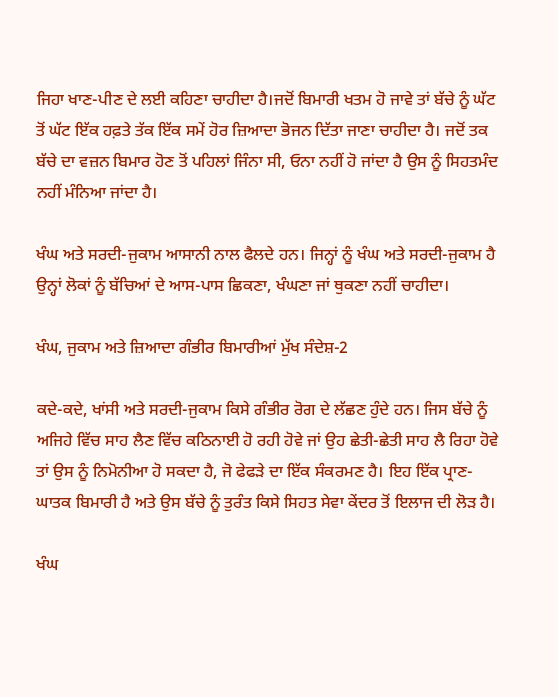ਜਿਹਾ ਖਾਣ-ਪੀਣ ਦੇ ਲਈ ਕਹਿਣਾ ਚਾਹੀਦਾ ਹੈ।ਜਦੋਂ ਬਿਮਾਰੀ ਖਤਮ ਹੋ ਜਾਵੇ ਤਾਂ ਬੱਚੇ ਨੂੰ ਘੱਟ ਤੋਂ ਘੱਟ ਇੱਕ ਹਫ਼ਤੇ ਤੱਕ ਇੱਕ ਸਮੇਂ ਹੋਰ ਜ਼ਿਆਦਾ ਭੋਜਨ ਦਿੱਤਾ ਜਾਣਾ ਚਾਹੀਦਾ ਹੈ। ਜਦੋਂ ਤਕ ਬੱਚੇ ਦਾ ਵਜ਼ਨ ਬਿਮਾਰ ਹੋਣ ਤੋਂ ਪਹਿਲਾਂ ਜਿੰਨਾ ਸੀ, ਓਨਾ ਨਹੀਂ ਹੋ ਜਾਂਦਾ ਹੈ ਉਸ ਨੂੰ ਸਿਹਤਮੰਦ ਨਹੀਂ ਮੰਨਿਆ ਜਾਂਦਾ ਹੈ।

ਖੰਘ ਅਤੇ ਸਰਦੀ-ਜੁਕਾਮ ਆਸਾਨੀ ਨਾਲ ਫੈਲਦੇ ਹਨ। ਜਿਨ੍ਹਾਂ ਨੂੰ ਖੰਘ ਅਤੇ ਸਰਦੀ-ਜੁਕਾਮ ਹੈ ਉਨ੍ਹਾਂ ਲੋਕਾਂ ਨੂੰ ਬੱਚਿਆਂ ਦੇ ਆਸ-ਪਾਸ ਛਿਕਣਾ, ਖੰਘਣਾ ਜਾਂ ਥੁਕਣਾ ਨਹੀਂ ਚਾਹੀਦਾ।

ਖੰਘ, ਜੁਕਾਮ ਅਤੇ ਜ਼ਿਆਦਾ ਗੰਭੀਰ ਬਿਮਾਰੀਆਂ ਮੁੱਖ ਸੰਦੇਸ਼-2

ਕਦੇ-ਕਦੇ, ਖਾਂਸੀ ਅਤੇ ਸਰਦੀ-ਜੁਕਾਮ ਕਿਸੇ ਗੰਭੀਰ ਰੋਗ ਦੇ ਲੱਛਣ ਹੁੰਦੇ ਹਨ। ਜਿਸ ਬੱਚੇ ਨੂੰ ਅਜਿਹੇ ਵਿੱਚ ਸਾਹ ਲੈਣ ਵਿੱਚ ਕਠਿਨਾਈ ਹੋ ਰਹੀ ਹੋਵੇ ਜਾਂ ਉਹ ਛੇਤੀ-ਛੇਤੀ ਸਾਹ ਲੈ ਰਿਹਾ ਹੋਵੇ ਤਾਂ ਉਸ ਨੂੰ ਨਿਮੋਨੀਆ ਹੋ ਸਕਦਾ ਹੈ, ਜੋ ਫੇਫੜੇ ਦਾ ਇੱਕ ਸੰਕਰਮਣ ਹੈ। ਇਹ ਇੱਕ ਪ੍ਰਾਣ-ਘਾਤਕ ਬਿਮਾਰੀ ਹੈ ਅਤੇ ਉਸ ਬੱਚੇ ਨੂੰ ਤੁਰੰਤ ਕਿਸੇ ਸਿਹਤ ਸੇਵਾ ਕੇਂਦਰ ਤੋਂ ਇਲਾਜ ਦੀ ਲੋੜ ਹੈ।

ਖੰਘ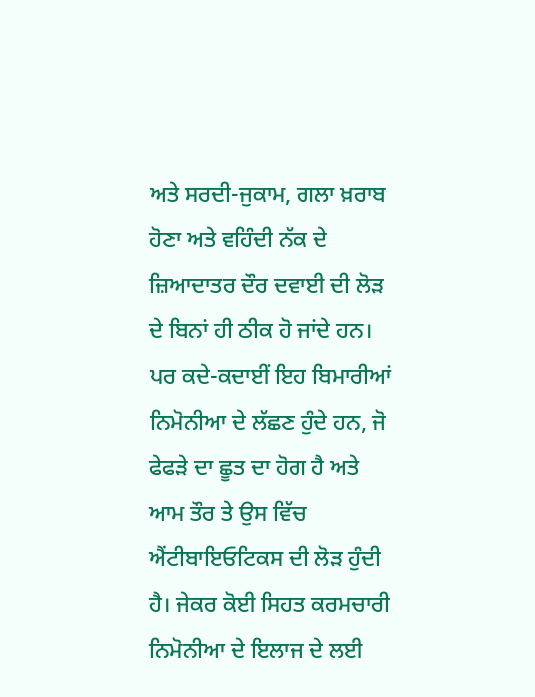ਅਤੇ ਸਰਦੀ-ਜੁਕਾਮ, ਗਲਾ ਖ਼ਰਾਬ ਹੋਣਾ ਅਤੇ ਵਹਿੰਦੀ ਨੱਕ ਦੇ ਜ਼ਿਆਦਾਤਰ ਦੌਰ ਦਵਾਈ ਦੀ ਲੋੜ ਦੇ ਬਿਨਾਂ ਹੀ ਠੀਕ ਹੋ ਜਾਂਦੇ ਹਨ। ਪਰ ਕਦੇ-ਕਦਾਈਂ ਇਹ ਬਿਮਾਰੀਆਂ ਨਿਮੋਨੀਆ ਦੇ ਲੱਛਣ ਹੁੰਦੇ ਹਨ, ਜੋ ਫੇਫੜੇ ਦਾ ਛੂਤ ਦਾ ਹੋਗ ਹੈ ਅਤੇ ਆਮ ਤੌਰ ਤੇ ਉਸ ਵਿੱਚ ਐਂਟੀਬਾਇਓਟਿਕਸ ਦੀ ਲੋੜ ਹੁੰਦੀ ਹੈ। ਜੇਕਰ ਕੋਈ ਸਿਹਤ ਕਰਮਚਾਰੀ ਨਿਮੋਨੀਆ ਦੇ ਇਲਾਜ ਦੇ ਲਈ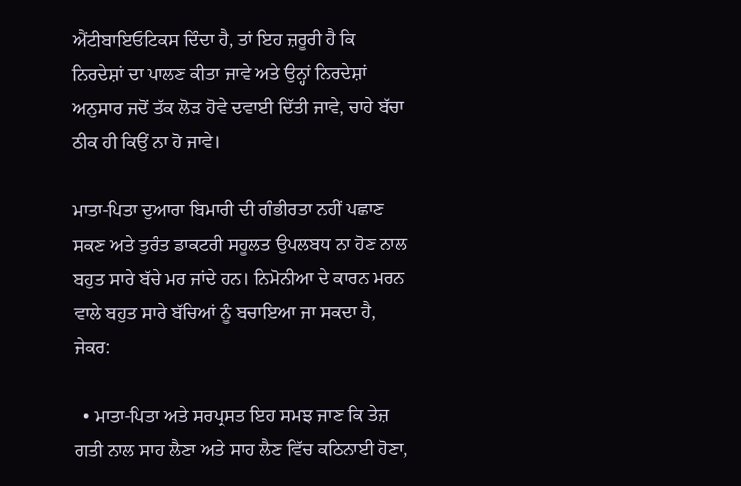ਐਂਟੀਬਾਇਓਟਿਕਸ ਦਿੰਦਾ ਹੈ, ਤਾਂ ਇਹ ਜ਼ਰੂਰੀ ਹੈ ਕਿ ਨਿਰਦੇਸ਼ਾਂ ਦਾ ਪਾਲਣ ਕੀਤਾ ਜਾਵੇ ਅਤੇ ਉਨ੍ਹਾਂ ਨਿਰਦੇਸ਼ਾਂ ਅਨੁਸਾਰ ਜਦੋਂ ਤੱਕ ਲੋੜ ਹੋਵੇ ਦਵਾਈ ਦਿੱਤੀ ਜਾਵੇ, ਚਾਹੇ ਬੱਚਾ ਠੀਕ ਹੀ ਕਿਉਂ ਨਾ ਹੋ ਜਾਵੇ।

ਮਾਤਾ-ਪਿਤਾ ਦੁਆਰਾ ਬਿਮਾਰੀ ਦੀ ਗੰਭੀਰਤਾ ਨਹੀਂ ਪਛਾਣ ਸਕਣ ਅਤੇ ਤੁਰੰਤ ਡਾਕਟਰੀ ਸਹੂਲਤ ਉਪਲਬਧ ਨਾ ਹੋਣ ਨਾਲ ਬਹੁਤ ਸਾਰੇ ਬੱਚੇ ਮਰ ਜਾਂਦੇ ਹਨ। ਨਿਮੋਨੀਆ ਦੇ ਕਾਰਨ ਮਰਨ ਵਾਲੇ ਬਹੁਤ ਸਾਰੇ ਬੱਚਿਆਂ ਨੂੰ ਬਚਾਇਆ ਜਾ ਸਕਦਾ ਹੈ, ਜੇਕਰ:

  • ਮਾਤਾ-ਪਿਤਾ ਅਤੇ ਸਰਪ੍ਰਸਤ ਇਹ ਸਮਝ ਜਾਣ ਕਿ ਤੇਜ਼ ਗਤੀ ਨਾਲ ਸਾਹ ਲੈਣਾ ਅਤੇ ਸਾਹ ਲੈਣ ਵਿੱਚ ਕਠਿਨਾਈ ਹੋਣਾ,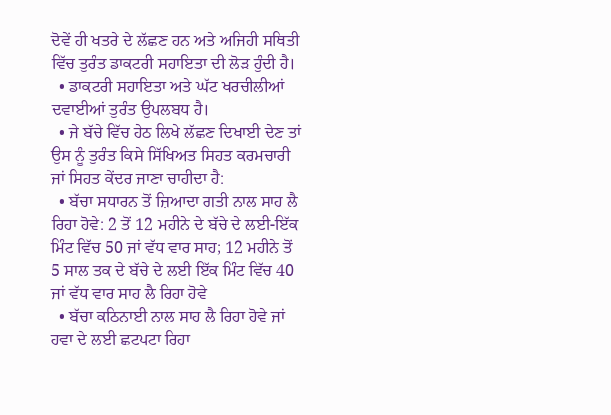ਦੋਵੇਂ ਹੀ ਖਤਰੇ ਦੇ ਲੱਛਣ ਹਨ ਅਤੇ ਅਜਿਹੀ ਸਥਿਤੀ ਵਿੱਚ ਤੁਰੰਤ ਡਾਕਟਰੀ ਸਹਾਇਤਾ ਦੀ ਲੋੜ ਹੁੰਦੀ ਹੈ।
  • ਡਾਕਟਰੀ ਸਹਾਇਤਾ ਅਤੇ ਘੱਟ ਖਰਚੀਲੀਆਂ ਦਵਾਈਆਂ ਤੁਰੰਤ ਉਪਲਬਧ ਹੈ।
  • ਜੇ ਬੱਚੇ ਵਿੱਚ ਹੇਠ ਲਿਖੇ ਲੱਛਣ ਦਿਖਾਈ ਦੇਣ ਤਾਂ ਉਸ ਨੂੰ ਤੁਰੰਤ ਕਿਸੇ ਸਿੱਖਿਅਤ ਸਿਹਤ ਕਰਮਚਾਰੀ ਜਾਂ ਸਿਹਤ ਕੇਂਦਰ ਜਾਣਾ ਚਾਹੀਦਾ ਹੈ:
  • ਬੱਚਾ ਸਧਾਰਨ ਤੋਂ ਜ਼ਿਆਦਾ ਗਤੀ ਨਾਲ ਸਾਹ ਲੈ ਰਿਹਾ ਹੋਵੇ: 2 ਤੋਂ 12 ਮਹੀਨੇ ਦੇ ਬੱਚੇ ਦੇ ਲਈ-ਇੱਕ ਮਿੰਟ ਵਿੱਚ 50 ਜਾਂ ਵੱਧ ਵਾਰ ਸਾਹ; 12 ਮਹੀਨੇ ਤੋਂ 5 ਸਾਲ ਤਕ ਦੇ ਬੱਚੇ ਦੇ ਲਈ ਇੱਕ ਮਿੰਟ ਵਿੱਚ 40 ਜਾਂ ਵੱਧ ਵਾਰ ਸਾਹ ਲੈ ਰਿਹਾ ਹੋਵੇ
  • ਬੱਚਾ ਕਠਿਨਾਈ ਨਾਲ ਸਾਹ ਲੈ ਰਿਹਾ ਹੋਵੇ ਜਾਂ ਹਵਾ ਦੇ ਲਈ ਛਟਪਟਾ ਰਿਹਾ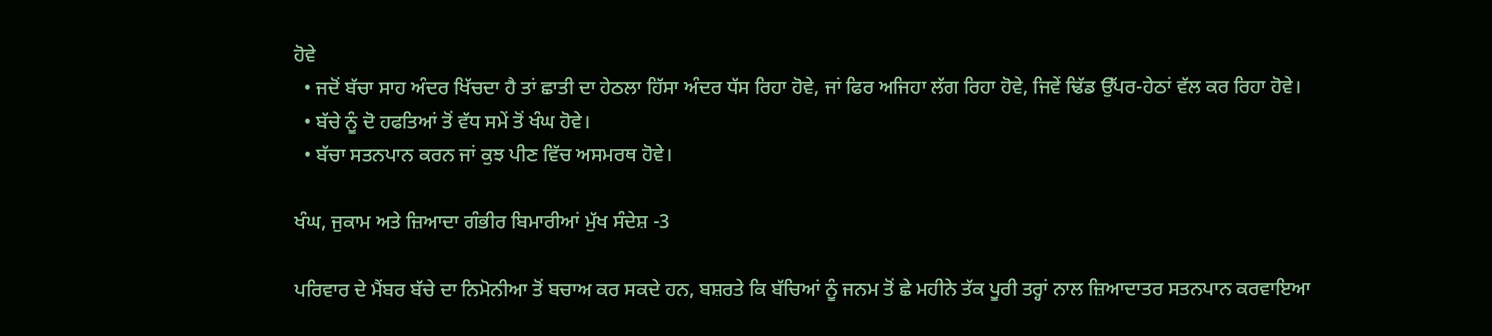ਹੋਵੇ
  • ਜਦੋਂ ਬੱਚਾ ਸਾਹ ਅੰਦਰ ਖਿੱਚਦਾ ਹੈ ਤਾਂ ਛਾਤੀ ਦਾ ਹੇਠਲਾ ਹਿੱਸਾ ਅੰਦਰ ਧੱਸ ਰਿਹਾ ਹੋਵੇ, ਜਾਂ ਫਿਰ ਅਜਿਹਾ ਲੱਗ ਰਿਹਾ ਹੋਵੇ, ਜਿਵੇਂ ਢਿੱਡ ਉੱਪਰ-ਹੇਠਾਂ ਵੱਲ ਕਰ ਰਿਹਾ ਹੋਵੇ।
  • ਬੱਚੇ ਨੂੰ ਦੋ ਹਫਤਿਆਂ ਤੋਂ ਵੱਧ ਸਮੇਂ ਤੋਂ ਖੰਘ ਹੋਵੇ।
  • ਬੱਚਾ ਸਤਨਪਾਨ ਕਰਨ ਜਾਂ ਕੁਝ ਪੀਣ ਵਿੱਚ ਅਸਮਰਥ ਹੋਵੇ।

ਖੰਘ, ਜੁਕਾਮ ਅਤੇ ਜ਼ਿਆਦਾ ਗੰਭੀਰ ਬਿਮਾਰੀਆਂ ਮੁੱਖ ਸੰਦੇਸ਼ -3

ਪਰਿਵਾਰ ਦੇ ਮੈਂਬਰ ਬੱਚੇ ਦਾ ਨਿਮੋਨੀਆ ਤੋਂ ਬਚਾਅ ਕਰ ਸਕਦੇ ਹਨ, ਬਸ਼ਰਤੇ ਕਿ ਬੱਚਿਆਂ ਨੂੰ ਜਨਮ ਤੋਂ ਛੇ ਮਹੀਨੇ ਤੱਕ ਪੂਰੀ ਤਰ੍ਹਾਂ ਨਾਲ ਜ਼ਿਆਦਾਤਰ ਸਤਨਪਾਨ ਕਰਵਾਇਆ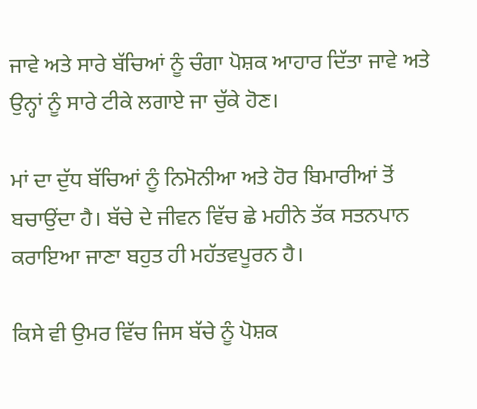ਜਾਵੇ ਅਤੇ ਸਾਰੇ ਬੱਚਿਆਂ ਨੂੰ ਚੰਗਾ ਪੋਸ਼ਕ ਆਹਾਰ ਦਿੱਤਾ ਜਾਵੇ ਅਤੇ ਉਨ੍ਹਾਂ ਨੂੰ ਸਾਰੇ ਟੀਕੇ ਲਗਾਏ ਜਾ ਚੁੱਕੇ ਹੋਣ।

ਮਾਂ ਦਾ ਦੁੱਧ ਬੱਚਿਆਂ ਨੂੰ ਨਿਮੋਨੀਆ ਅਤੇ ਹੋਰ ਬਿਮਾਰੀਆਂ ਤੋਂ ਬਚਾਉਂਦਾ ਹੈ। ਬੱਚੇ ਦੇ ਜੀਵਨ ਵਿੱਚ ਛੇ ਮਹੀਨੇ ਤੱਕ ਸਤਨਪਾਨ ਕਰਾਇਆ ਜਾਣਾ ਬਹੁਤ ਹੀ ਮਹੱਤਵਪੂਰਨ ਹੈ।

ਕਿਸੇ ਵੀ ਉਮਰ ਵਿੱਚ ਜਿਸ ਬੱਚੇ ਨੂੰ ਪੋਸ਼ਕ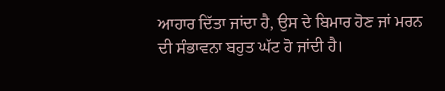ਆਹਾਰ ਦਿੱਤਾ ਜਾਂਦਾ ਹੈ, ਉਸ ਦੇ ਬਿਮਾਰ ਹੋਣ ਜਾਂ ਮਰਨ ਦੀ ਸੰਭਾਵਨਾ ਬਹੁਤ ਘੱਟ ਹੋ ਜਾਂਦੀ ਹੈ।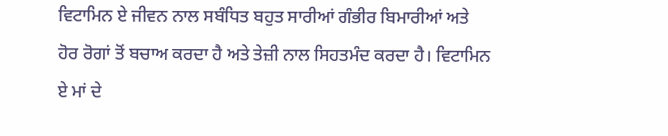ਵਿਟਾਮਿਨ ਏ ਜੀਵਨ ਨਾਲ ਸਬੰਧਿਤ ਬਹੁਤ ਸਾਰੀਆਂ ਗੰਭੀਰ ਬਿਮਾਰੀਆਂ ਅਤੇ ਹੋਰ ਰੋਗਾਂ ਤੋਂ ਬਚਾਅ ਕਰਦਾ ਹੈ ਅਤੇ ਤੇਜ਼ੀ ਨਾਲ ਸਿਹਤਮੰਦ ਕਰਦਾ ਹੈ। ਵਿਟਾਮਿਨ ਏ ਮਾਂ ਦੇ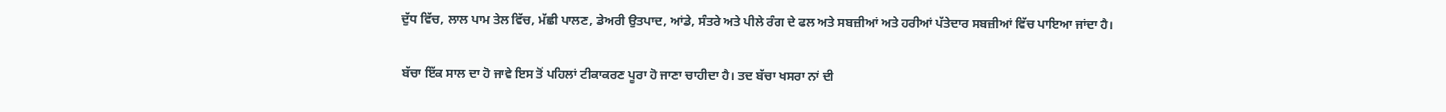ਦੁੱਧ ਵਿੱਚ, ਲਾਲ ਪਾਮ ਤੇਲ ਵਿੱਚ, ਮੱਛੀ ਪਾਲਣ, ਡੇਅਰੀ ਉਤਪਾਦ, ਆਂਡੇ, ਸੰਤਰੇ ਅਤੇ ਪੀਲੇ ਰੰਗ ਦੇ ਫਲ ਅਤੇ ਸਬਜ਼ੀਆਂ ਅਤੇ ਹਰੀਆਂ ਪੱਤੇਦਾਰ ਸਬਜ਼ੀਆਂ ਵਿੱਚ ਪਾਇਆ ਜਾਂਦਾ ਹੈ।

ਬੱਚਾ ਇੱਕ ਸਾਲ ਦਾ ਹੋ ਜਾਵੇ ਇਸ ਤੋਂ ਪਹਿਲਾਂ ਟੀਕਾਕਰਣ ਪੂਰਾ ਹੋ ਜਾਣਾ ਚਾਹੀਦਾ ਹੈ। ਤਦ ਬੱਚਾ ਖਸਰਾ ਨਾਂ ਦੀ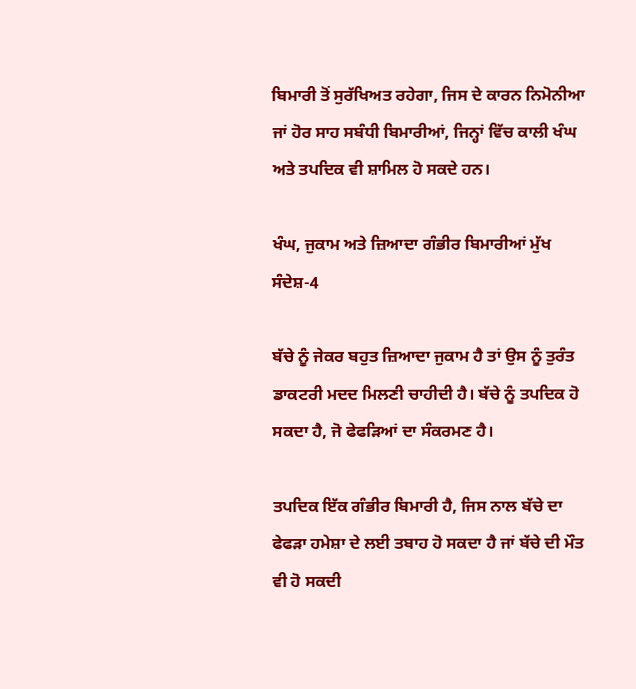ਬਿਮਾਰੀ ਤੋਂ ਸੁਰੱਖਿਅਤ ਰਹੇਗਾ, ਜਿਸ ਦੇ ਕਾਰਨ ਨਿਮੋਨੀਆ ਜਾਂ ਹੋਰ ਸਾਹ ਸਬੰਧੀ ਬਿਮਾਰੀਆਂ, ਜਿਨ੍ਹਾਂ ਵਿੱਚ ਕਾਲੀ ਖੰਘ ਅਤੇ ਤਪਦਿਕ ਵੀ ਸ਼ਾਮਿਲ ਹੋ ਸਕਦੇ ਹਨ।

ਖੰਘ, ਜੁਕਾਮ ਅਤੇ ਜ਼ਿਆਦਾ ਗੰਭੀਰ ਬਿਮਾਰੀਆਂ ਮੁੱਖ ਸੰਦੇਸ਼-4

ਬੱਚੇ ਨੂੰ ਜੇਕਰ ਬਹੁਤ ਜ਼ਿਆਦਾ ਜੁਕਾਮ ਹੈ ਤਾਂ ਉਸ ਨੂੰ ਤੁਰੰਤ ਡਾਕਟਰੀ ਮਦਦ ਮਿਲਣੀ ਚਾਹੀਦੀ ਹੈ। ਬੱਚੇ ਨੂੰ ਤਪਦਿਕ ਹੋ ਸਕਦਾ ਹੈ, ਜੋ ਫੇਫੜਿਆਂ ਦਾ ਸੰਕਰਮਣ ਹੈ।

ਤਪਦਿਕ ਇੱਕ ਗੰਭੀਰ ਬਿਮਾਰੀ ਹੈ, ਜਿਸ ਨਾਲ ਬੱਚੇ ਦਾ ਫੇਫੜਾ ਹਮੇਸ਼ਾ ਦੇ ਲਈ ਤਬਾਹ ਹੋ ਸਕਦਾ ਹੈ ਜਾਂ ਬੱਚੇ ਦੀ ਮੌਤ ਵੀ ਹੋ ਸਕਦੀ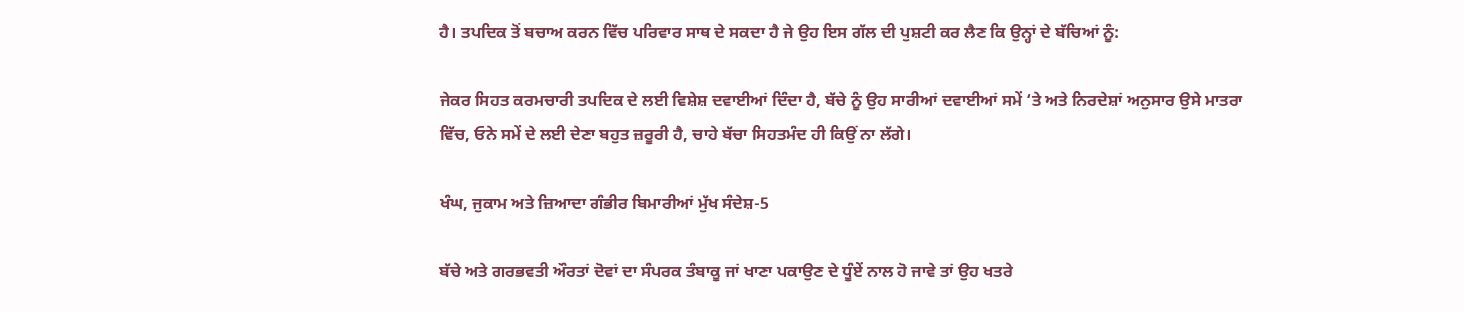ਹੈ। ਤਪਦਿਕ ਤੋਂ ਬਚਾਅ ਕਰਨ ਵਿੱਚ ਪਰਿਵਾਰ ਸਾਥ ਦੇ ਸਕਦਾ ਹੈ ਜੇ ਉਹ ਇਸ ਗੱਲ ਦੀ ਪੁਸ਼ਟੀ ਕਰ ਲੈਣ ਕਿ ਉਨ੍ਹਾਂ ਦੇ ਬੱਚਿਆਂ ਨੂੰ:

ਜੇਕਰ ਸਿਹਤ ਕਰਮਚਾਰੀ ਤਪਦਿਕ ਦੇ ਲਈ ਵਿਸ਼ੇਸ਼ ਦਵਾਈਆਂ ਦਿੰਦਾ ਹੈ, ਬੱਚੇ ਨੂੰ ਉਹ ਸਾਰੀਆਂ ਦਵਾਈਆਂ ਸਮੇਂ ‘ਤੇ ਅਤੇ ਨਿਰਦੇਸ਼ਾਂ ਅਨੁਸਾਰ ਉਸੇ ਮਾਤਰਾ ਵਿੱਚ, ਓਨੇ ਸਮੇਂ ਦੇ ਲਈ ਦੇਣਾ ਬਹੁਤ ਜ਼ਰੂਰੀ ਹੈ, ਚਾਹੇ ਬੱਚਾ ਸਿਹਤਮੰਦ ਹੀ ਕਿਉਂ ਨਾ ਲੱਗੇ।

ਖੰਘ, ਜੁਕਾਮ ਅਤੇ ਜ਼ਿਆਦਾ ਗੰਭੀਰ ਬਿਮਾਰੀਆਂ ਮੁੱਖ ਸੰਦੇਸ਼-5

ਬੱਚੇ ਅਤੇ ਗਰਭਵਤੀ ਔਰਤਾਂ ਦੋਵਾਂ ਦਾ ਸੰਪਰਕ ਤੰਬਾਕੂ ਜਾਂ ਖਾਣਾ ਪਕਾਉਣ ਦੇ ਧੂੰਏਂ ਨਾਲ ਹੋ ਜਾਵੇ ਤਾਂ ਉਹ ਖਤਰੇ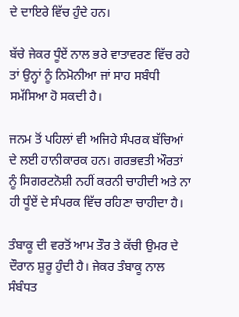ਦੇ ਦਾਇਰੇ ਵਿੱਚ ਹੁੰਦੇ ਹਨ।

ਬੱਚੇ ਜੇਕਰ ਧੂੰਏਂ ਨਾਲ ਭਰੇ ਵਾਤਾਵਰਣ ਵਿੱਚ ਰਹੇ ਤਾਂ ਉਨ੍ਹਾਂ ਨੂੰ ਨਿਮੋਨੀਆ ਜਾਂ ਸਾਹ ਸਬੰਧੀ ਸਮੱਸਿਆ ਹੋ ਸਕਦੀ ਹੈ।

ਜਨਮ ਤੋਂ ਪਹਿਲਾਂ ਵੀ ਅਜਿਹੇ ਸੰਪਰਕ ਬੱਚਿਆਂ ਦੇ ਲਈ ਹਾਨੀਕਾਰਕ ਹਨ। ਗਰਭਵਤੀ ਔਰਤਾਂ ਨੂੰ ਸਿਗਰਟਨੋਸ਼ੀ ਨਹੀਂ ਕਰਨੀ ਚਾਹੀਦੀ ਅਤੇ ਨਾ ਹੀ ਧੂੰਏਂ ਦੇ ਸੰਪਰਕ ਵਿੱਚ ਰਹਿਣਾ ਚਾਹੀਦਾ ਹੈ।

ਤੰਬਾਕੂ ਦੀ ਵਰਤੋਂ ਆਮ ਤੌਰ ਤੇ ਕੱਚੀ ਉਮਰ ਦੇ ਦੌਰਾਨ ਸ਼ੁਰੂ ਹੁੰਦੀ ਹੈ। ਜੇਕਰ ਤੰਬਾਕੂ ਨਾਲ ਸੰਬੰਧਤ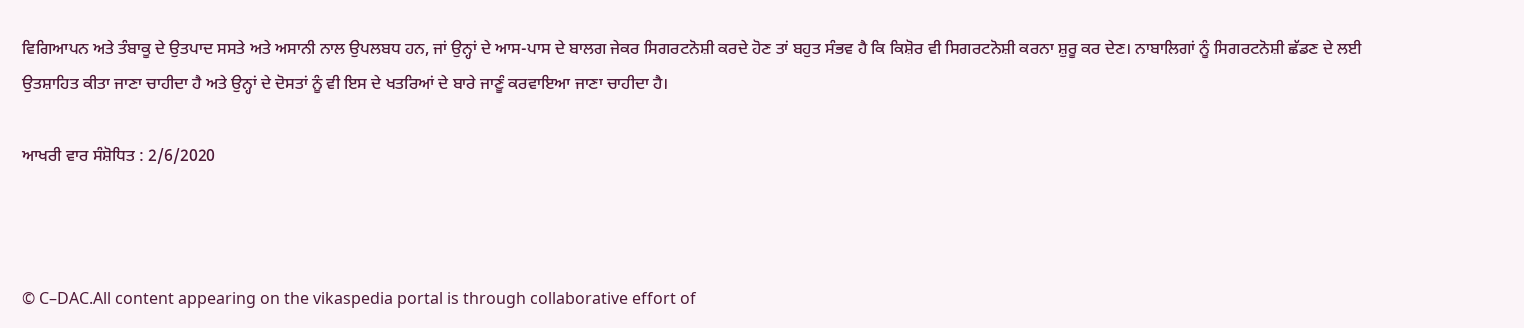ਵਿਗਿਆਪਨ ਅਤੇ ਤੰਬਾਕੂ ਦੇ ਉਤਪਾਦ ਸਸਤੇ ਅਤੇ ਅਸਾਨੀ ਨਾਲ ਉਪਲਬਧ ਹਨ, ਜਾਂ ਉਨ੍ਹਾਂ ਦੇ ਆਸ-ਪਾਸ ਦੇ ਬਾਲਗ ਜੇਕਰ ਸਿਗਰਟਨੋਸ਼ੀ ਕਰਦੇ ਹੋਣ ਤਾਂ ਬਹੁਤ ਸੰਭਵ ਹੈ ਕਿ ਕਿਸ਼ੋਰ ਵੀ ਸਿਗਰਟਨੋਸ਼ੀ ਕਰਨਾ ਸ਼ੁਰੂ ਕਰ ਦੇਣ। ਨਾਬਾਲਿਗਾਂ ਨੂੰ ਸਿਗਰਟਨੋਸ਼ੀ ਛੱਡਣ ਦੇ ਲਈ ਉਤਸ਼ਾਹਿਤ ਕੀਤਾ ਜਾਣਾ ਚਾਹੀਦਾ ਹੈ ਅਤੇ ਉਨ੍ਹਾਂ ਦੇ ਦੋਸਤਾਂ ਨੂੰ ਵੀ ਇਸ ਦੇ ਖਤਰਿਆਂ ਦੇ ਬਾਰੇ ਜਾਣੂੰ ਕਰਵਾਇਆ ਜਾਣਾ ਚਾਹੀਦਾ ਹੈ।

ਆਖਰੀ ਵਾਰ ਸੰਸ਼ੋਧਿਤ : 2/6/2020



© C–DAC.All content appearing on the vikaspedia portal is through collaborative effort of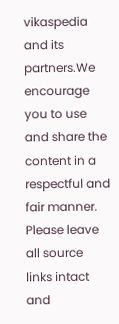vikaspedia and its partners.We encourage you to use and share the content in a respectful and fair manner. Please leave all source links intact and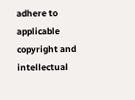adhere to applicable copyright and intellectual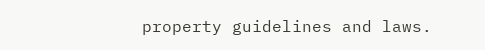property guidelines and laws.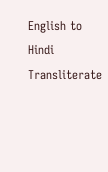English to Hindi Transliterate